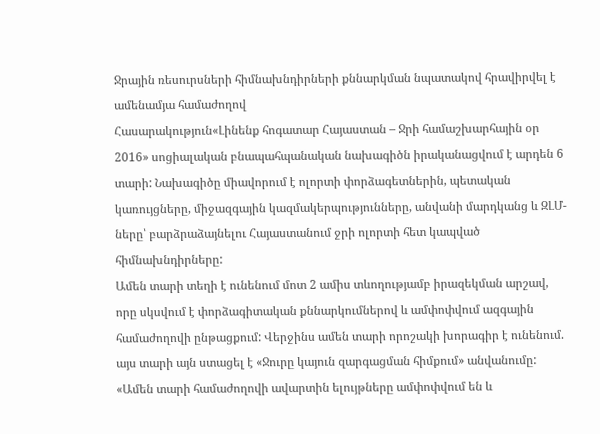Ջրային ռեսուրսների հիմնախնդիրների քննարկման նպատակով հրավիրվել է ամենամյա համաժողով
Հասարակություն«Լինենք հոգատար Հայաստան – Ջրի համաշխարհային օր 2016» սոցիալական բնապահպանական նախագիծն իրականացվում է արդեն 6 տարի: Նախագիծը միավորում է ոլորտի փորձագետներին, պետական կառույցները, միջազգային կազմակերպությունները, անվանի մարդկանց և ԶԼՄ-ները՝ բարձրաձայնելու Հայաստանում ջրի ոլորտի հետ կապված հիմնախնդիրները:
Ամեն տարի տեղի է ունենում մոտ 2 ամիս տևողությամբ իրազեկման արշավ, որը սկսվում է փորձագիտական քննարկումներով և ամփոփվում ազգային համաժողովի ընթացքում: Վերջինս ամեն տարի որոշակի խորագիր է ունենում. այս տարի այն ստացել է «Ջուրը կայուն զարգացման հիմքում» անվանումը:
«Ամեն տարի համաժողովի ավարտին ելույթները ամփոփվում են և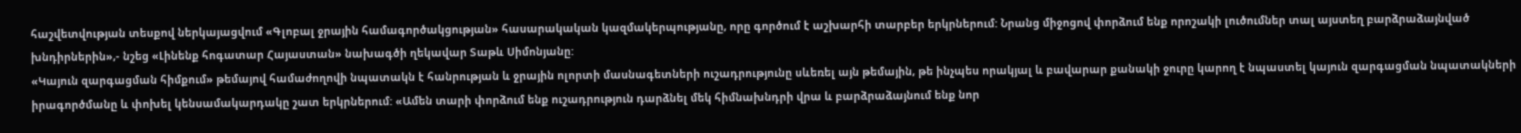հաշվետվության տեսքով ներկայացվում «Գլոբալ ջրային համագործակցության» հասարակական կազմակերպությանը, որը գործում է աշխարհի տարբեր երկրներում: Նրանց միջոցով փորձում ենք որոշակի լուծումներ տալ այստեղ բարձրաձայնված խնդիրներին»,- նշեց «Լինենք հոգատար Հայաստան» նախագծի ղեկավար Տաթև Սիմոնյանը:
«Կայուն զարգացման հիմքում» թեմայով համաժողովի նպատակն է հանրության և ջրային ոլորտի մասնագետների ուշադրությունը սևեռել այն թեմային, թե ինչպես որակյալ և բավարար քանակի ջուրը կարող է նպաստել կայուն զարգացման նպատակների իրագործմանը և փոխել կենսամակարդակը շատ երկրներում: «Ամեն տարի փորձում ենք ուշադրություն դարձնել մեկ հիմնախնդրի վրա և բարձրաձայնում ենք նոր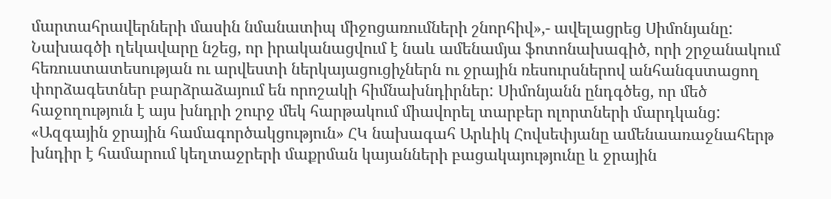մարտահրավերների մասին նմանատիպ միջոցառումների շնորհիվ»,- ավելացրեց Սիմոնյանը:
Նախագծի ղեկավարը նշեց, որ իրականացվում է նաև ամենամյա ֆոտոնախագիծ, որի շրջանակում հեռուստատեսության ու արվեստի ներկայացուցիչներն ու ջրային ռեսուրսներով անհանգստացող փորձագետներ բարձրաձայում են որոշակի հիմնախնդիրներ: Սիմոնյանն ընդգծեց, որ մեծ հաջողություն է այս խնդրի շուրջ մեկ հարթակում միավորել տարբեր ոլորտների մարդկանց:
«Ազգային ջրային համագործակցություն» ՀԿ նախագահ Արևիկ Հովսեփյանը ամենաառաջնահերթ խնդիր է համարում կեղտաջրերի մաքրման կայանների բացակայությունը և ջրային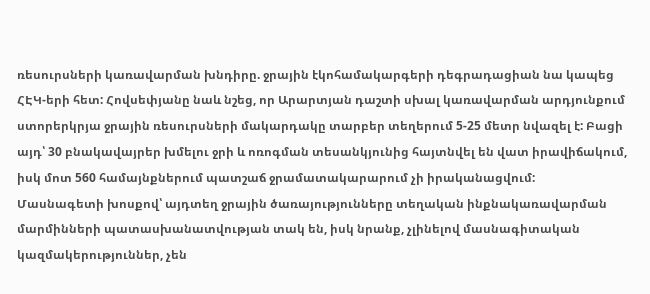ռեսուրսների կառավարման խնդիրը. ջրային էկոհամակարգերի դեգրադացիան նա կապեց ՀԷԿ-երի հետ: Հովսեփյանը նաև նշեց, որ Արարտյան դաշտի սխալ կառավարման արդյունքում ստորերկրյա ջրային ռեսուրսների մակարդակը տարբեր տեղերում 5-25 մետր նվազել է: Բացի այդ՝ 30 բնակավայրեր խմելու ջրի և ոռոգման տեսանկյունից հայտնվել են վատ իրավիճակում, իսկ մոտ 560 համայնքներում պատշաճ ջրամատակարարում չի իրականացվում:
Մասնագետի խոսքով՝ այդտեղ ջրային ծառայությունները տեղական ինքնակառավարման մարմինների պատասխանատվության տակ են, իսկ նրանք, չլինելով մասնագիտական կազմակերություններ, չեն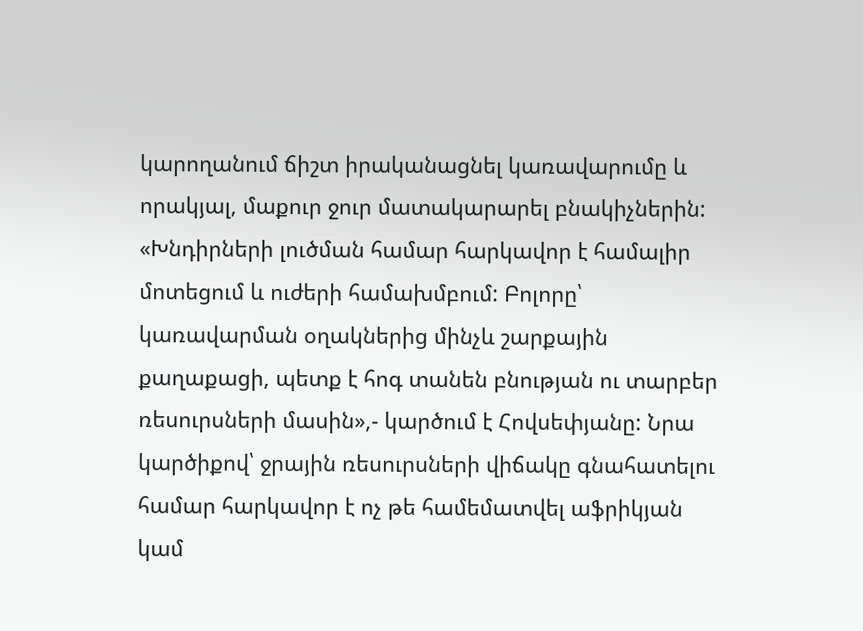կարողանում ճիշտ իրականացնել կառավարումը և որակյալ, մաքուր ջուր մատակարարել բնակիչներին:
«Խնդիրների լուծման համար հարկավոր է համալիր մոտեցում և ուժերի համախմբում: Բոլորը՝ կառավարման օղակներից մինչև շարքային քաղաքացի, պետք է հոգ տանեն բնության ու տարբեր ռեսուրսների մասին»,- կարծում է Հովսեփյանը: Նրա կարծիքով՝ ջրային ռեսուրսների վիճակը գնահատելու համար հարկավոր է ոչ թե համեմատվել աֆրիկյան կամ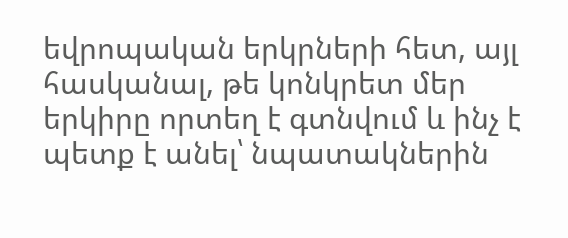եվրոպական երկրների հետ, այլ հասկանալ, թե կոնկրետ մեր երկիրը որտեղ է գտնվում և ինչ է պետք է անել՝ նպատակներին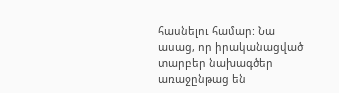հասնելու համար: Նա ասաց, որ իրականացված տարբեր նախագծեր առաջընթաց են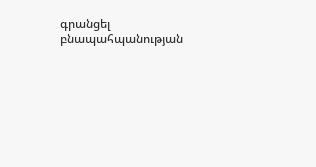գրանցել բնապահպանության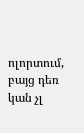ոլորտում, բայց դեռ կան չլ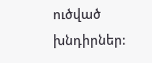ուծված խնդիրներ: